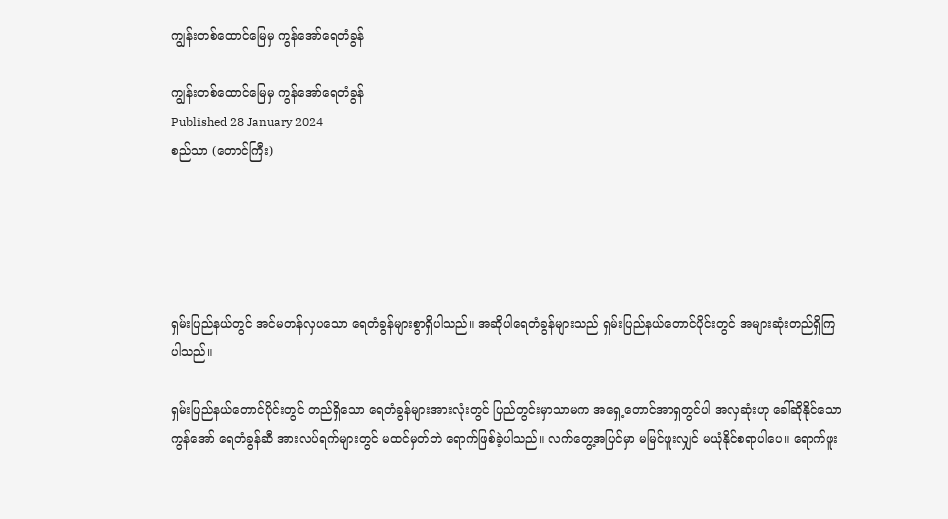ကျွန်းတစ်ထောင်မြေမှ ကွန်အော်ရေတံခွန်

ကျွန်းတစ်ထောင်မြေမှ ကွန်အော်ရေတံခွန်
Published 28 January 2024
စည်သာ (တောင်ကြီး)





ရှမ်းပြည်နယ်တွင် အင်မတန်လှပသော ရေတံခွန်များစွာရှိပါသည်။ အဆိုပါရေတံခွန်များသည် ရှမ်းပြည်နယ်တောင်ပိုင်းတွင် အများဆုံးတည်ရှိကြပါသည်။

ရှမ်းပြည်နယ်တောင်ပိုင်းတွင် တည်ရှိသော ရေတံခွန်များအားလုံးတွင် ပြည်တွင်းမှာသာမက အရှေ့တောင်အာရှတွင်ပါ အလှဆုံးဟု ခေါ်ဆိုနိုင်သော ကွန်အော် ရေတံခွန်ဆီ အားလပ်ရက်များတွင် မထင်မှတ်ဘဲ ရောက်ဖြစ်ခဲ့ပါသည်။ လက်တွေ့အပြင်မှာ မမြင်ဖူးလျှင် မယုံနိုင်စရာပါပေ။ ရောက်ဖူး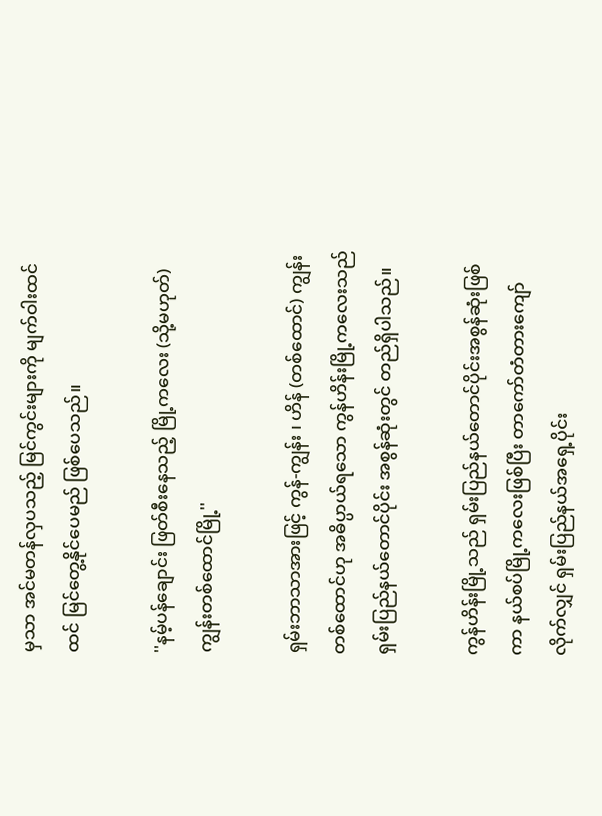မှသာ အင်မတန်လှပသည့် မြင်ကွင်းများကို မျက်ဝါးထင်ထင် မြင်တွေ့နိုင်ပေမည် ဖြစ်ပေသည်။

''နမ့်ပန်ချောင်း ဖြတ်စီးနေသည့် မြို့ကလေး (သို့မဟုတ်) ကျွန်းတစ်ထောင်မြို့''

ရှမ်းဘာသာအားဖြင့် ကွန်-ကျွန်း ၊ ဟိန် (တစ်ထောင်) ကျွန်းတစ်ထောင်ဟု အဓိပ္ပာယ်ရသော ကွန်ဟိန်းမြို့ကလေးသည် ရှမ်းပြည်နယ်တောင်ပိုင်း အစွန်ဆုံးတွင် တည်ရှိပါသည်။

ကွန်ဟိန်းမြို့သည် ရှမ်းပြည်နယ်တောင်ပိုင်းအစွန်ဆုံးဖြစ်ကာ နယ်စပ်မြို့ကလေးဖြစ်ပြီး တာကော်တံတားကျော်လိုက်လျှင် ရှမ်းပြည်နယ်အရှေ့ပိုင်း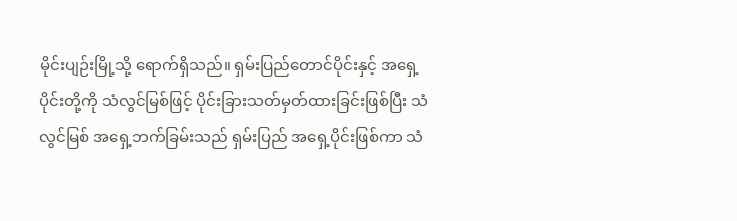မိုင်းပျဉ်းမြို့သို့ ရောက်ရှိသည်။ ရှမ်းပြည်တောင်ပိုင်းနှင့် အရှေ့ပိုင်းတို့ကို သံလွင်မြစ်ဖြင့် ပိုင်းခြားသတ်မှတ်ထားခြင်းဖြစ်ပြီး သံလွင်မြစ် အရှေ့ဘက်ခြမ်းသည် ရှမ်းပြည် အရှေ့ပိုင်းဖြစ်ကာ သံ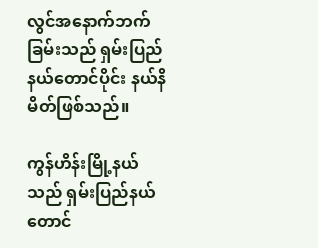လွင်အနောက်ဘက်ခြမ်းသည် ရှမ်းပြည်နယ်တောင်ပိုင်း နယ်နိမိတ်ဖြစ်သည်။

ကွန်ဟိန်းမြို့နယ်သည် ရှမ်းပြည်နယ်တောင်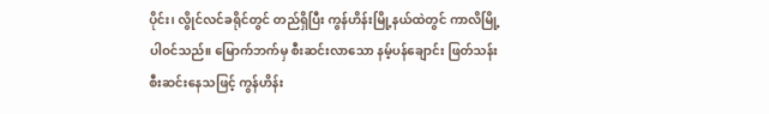ပိုင်း၊ လွိုင်လင်ခရိုင်တွင် တည်ရှိပြီး ကွန်ဟိန်းမြို့နယ်ထဲတွင် ကာလိမြို့ ပါဝင်သည်။ မြောက်ဘက်မှ စီးဆင်းလာသော နမ့်ပန်ချောင်း ဖြတ်သန်းစီးဆင်းနေသဖြင့် ကွန်ဟိန်း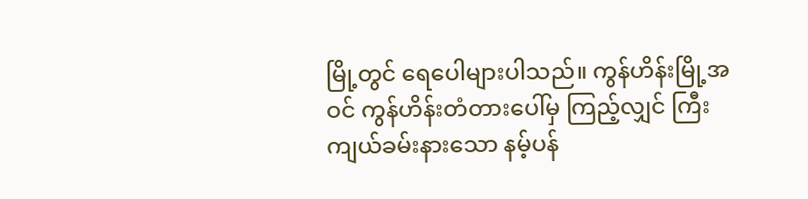မြို့တွင် ရေပေါများပါသည်။ ကွန်ဟိန်းမြို့အဝင် ကွန်ဟိန်းတံတားပေါ်မှ ကြည့်လျှင် ကြီးကျယ်ခမ်းနားသော နမ့်ပန်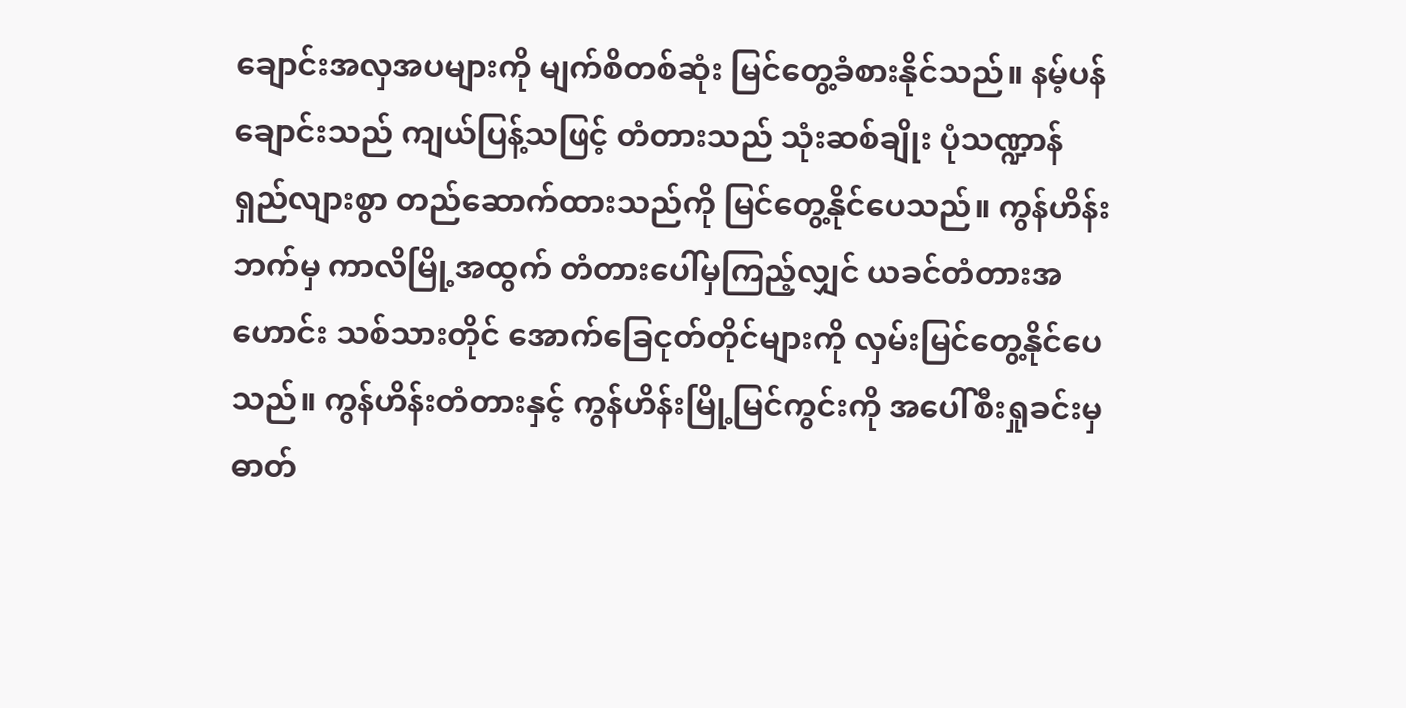ချောင်းအလှအပများကို မျက်စိတစ်ဆုံး မြင်တွေ့ခံစားနိုင်သည်။ နမ့်ပန်ချောင်းသည် ကျယ်ပြန့်သဖြင့် တံတားသည် သုံးဆစ်ချိုး ပုံသဏ္ဍာန် ရှည်လျားစွာ တည်ဆောက်ထားသည်ကို မြင်တွေ့နိုင်ပေသည်။ ကွန်ဟိန်းဘက်မှ ကာလိမြို့အထွက် တံတားပေါ်မှကြည့်လျှင် ယခင်တံတားအဟောင်း သစ်သားတိုင် အောက်ခြေငုတ်တိုင်များကို လှမ်းမြင်တွေ့နိုင်ပေသည်။ ကွန်ဟိန်းတံတားနှင့် ကွန်ဟိန်းမြို့မြင်ကွင်းကို အပေါ်စီးရှုခင်းမှ ဓာတ်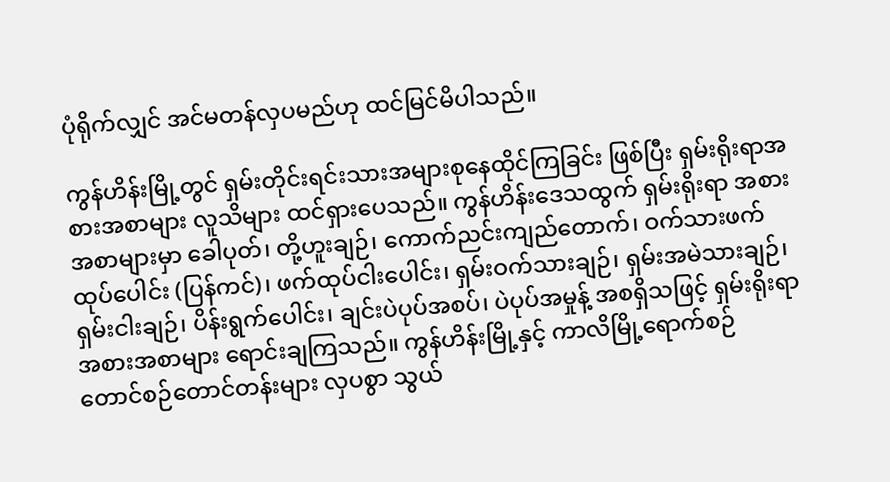ပုံရိုက်လျှင် အင်မတန်လှပမည်ဟု ထင်မြင်မိပါသည်။

ကွန်ဟိန်းမြို့တွင် ရှမ်းတိုင်းရင်းသားအများစုနေထိုင်ကြခြင်း ဖြစ်ပြီး ရှမ်းရိုးရာအစားအစာများ လူသိများ ထင်ရှားပေသည်။ ကွန်ဟိန်းဒေသထွက် ရှမ်းရိုးရာ အစားအစာများမှာ ခေါပုတ်၊ တို့ဟူးချဉ်၊ ကောက်ညင်းကျည်တောက်၊ ဝက်သားဖက်ထုပ်ပေါင်း (ပြန်ကင်)၊ ဖက်ထုပ်ငါးပေါင်း၊ ရှမ်းဝက်သားချဉ်၊ ရှမ်းအမဲသားချဉ်၊ ရှမ်းငါးချဉ်၊ ပိန်းရွက်ပေါင်း၊ ချင်းပဲပုပ်အစပ်၊ ပဲပုပ်အမှုန့် အစရှိသဖြင့် ရှမ်းရိုးရာအစားအစာများ ရောင်းချကြသည်။ ကွန်ဟိန်းမြို့နှင့် ကာလိမြို့ရောက်စဉ် တောင်စဉ်တောင်တန်းများ လှပစွာ သွယ်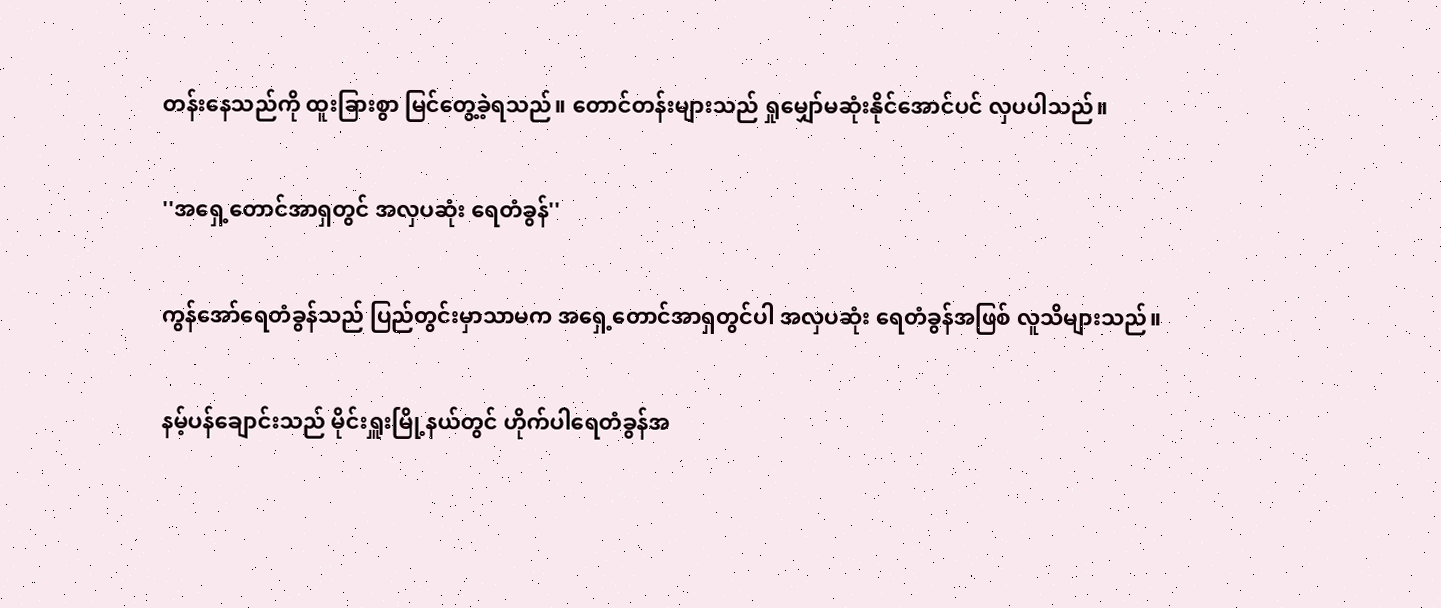တန်းနေသည်ကို ထူးခြားစွာ မြင်တွေ့ခဲ့ရသည်။ တောင်တန်းများသည် ရှုမျှော်မဆုံးနိုင်အောင်ပင် လှပပါသည်။

''အရှေ့တောင်အာရှတွင် အလှပဆုံး ရေတံခွန်''

ကွန်အော်ရေတံခွန်သည် ပြည်တွင်းမှာသာမက အရှေ့တောင်အာရှတွင်ပါ အလှပဆုံး ရေတံခွန်အဖြစ် လူသိများသည်။

နမ့်ပန်ချောင်းသည် မိုင်းရှူးမြို့နယ်တွင် ဟိုက်ပါရေတံခွန်အ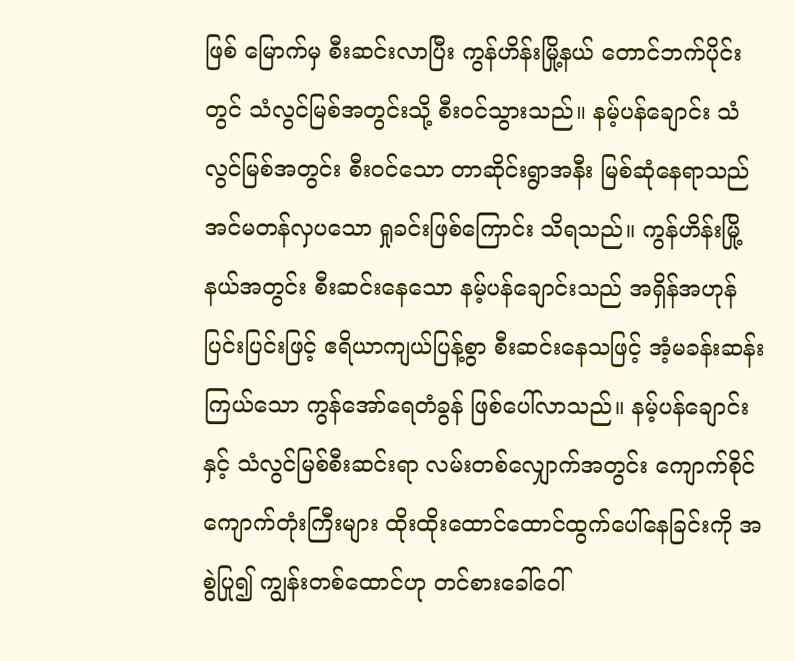ဖြစ် မြောက်မှ စီးဆင်းလာပြီး ကွန်ဟိန်းမြို့နယ် တောင်ဘက်ပိုင်းတွင် သံလွင်မြစ်အတွင်းသို့ စီးဝင်သွားသည်။ နမ့်ပန်ချောင်း သံလွင်မြစ်အတွင်း စီးဝင်သော တာဆိုင်းရွာအနီး မြစ်ဆုံနေရာသည် အင်မတန်လှပသော ရှုခင်းဖြစ်ကြောင်း သိရသည်။ ကွန်ဟိန်းမြို့နယ်အတွင်း စီးဆင်းနေသော နမ့်ပန်ချောင်းသည် အရှိန်အဟုန်ပြင်းပြင်းဖြင့် ဧရိယာကျယ်ပြန့်စွာ စီးဆင်းနေသဖြင့် အံ့မခန်းဆန်းကြယ်သော ကွန်အော်ရေတံခွန် ဖြစ်ပေါ်လာသည်။ နမ့်ပန်ချောင်းနှင့် သံလွင်မြစ်စီးဆင်းရာ လမ်းတစ်လျှောက်အတွင်း ကျောက်စိုင်ကျောက်တုံးကြီးများ ထိုးထိုးထောင်ထောင်ထွက်ပေါ်နေခြင်းကို အစွဲပြု၍ ကျွန်းတစ်ထောင်ဟု တင်စားခေါ်ဝေါ်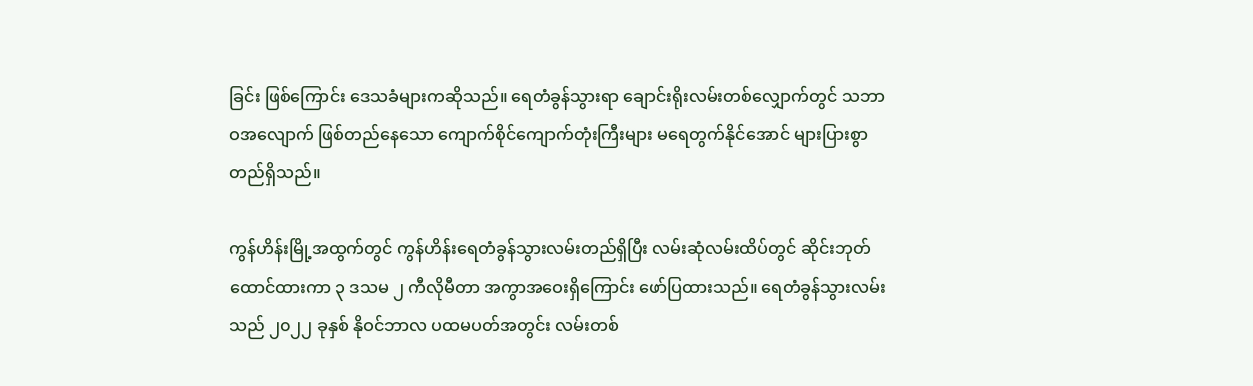ခြင်း ဖြစ်ကြောင်း ဒေသခံများကဆိုသည်။ ရေတံခွန်သွားရာ ချောင်းရိုးလမ်းတစ်လျှောက်တွင် သဘာဝအလျောက် ဖြစ်တည်နေသော ကျောက်စိုင်ကျောက်တုံးကြီးများ မရေတွက်နိုင်အောင် များပြားစွာတည်ရှိသည်။

ကွန်ဟိန်းမြို့အထွက်တွင် ကွန်ဟိန်းရေတံခွန်သွားလမ်းတည်ရှိပြီး လမ်းဆုံလမ်းထိပ်တွင် ဆိုင်းဘုတ်ထောင်ထားကာ ၃ ဒသမ ၂ ကီလိုမီတာ အကွာအဝေးရှိကြောင်း ဖော်ပြထားသည်။ ရေတံခွန်သွားလမ်းသည် ၂၀၂၂ ခုနှစ် နိုဝင်ဘာလ ပထမပတ်အတွင်း လမ်းတစ်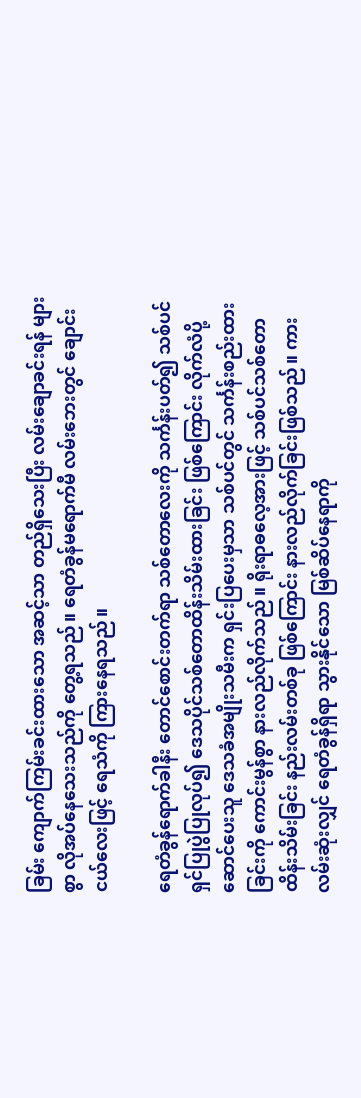ခြမ်း ကျောက်ကြမ်းခင်းထားသော အဆင့်သာ တည်ရှိသေးပြီး လမ်းချောခင်းရန် များစွာ လိုအပ်နေသေးသည်ကို တွေ့ရသည်။ ရေတံခွန်မရောက်မီ လမ်းဘေးတွင် ချောင်းငယ်လေးဖြင့် ရေသံကို ကြားနေရသည်။

ရေတံခွန်ရောက်ခါနီး တောင်စောင်းတက်ရာ သစ်တောလေးကို သင်္ကန်းပတ်၍ သစ်ပင်ရှင်ပြုပွဲပြုလုပ်၍ ဒေသပိုင်သစ်တောထိန်းသိမ်းထားခြင်း ဖြစ်ကြောင်း လိုက်လံပို့ဆောင်ပေးသူ ဒေသခံအမျိုးသမီးက ရှင်းပြပေးမှသာ သစ်ပင်တွင် သင်္ကန်းစည်းထားခြင်းကို ကောင်းမွန်စွာ နားလည်လိုက်သည်။ ရိုးရာဓလေ့အားဖြင့် သစ်ပင်သစ်တော ထိန်းသိမ်းခြင်း နည်းလမ်းတစ်ခု ဖြစ်ကြောင်း နားလည်လိုက်ခြင်းဖြစ်သည်။ ကားလမ်းဆုံးလျှင် ရေတံခွန်ရှိရာ သွားနိုင်သော မြစ်ဆိပ်နေရာကို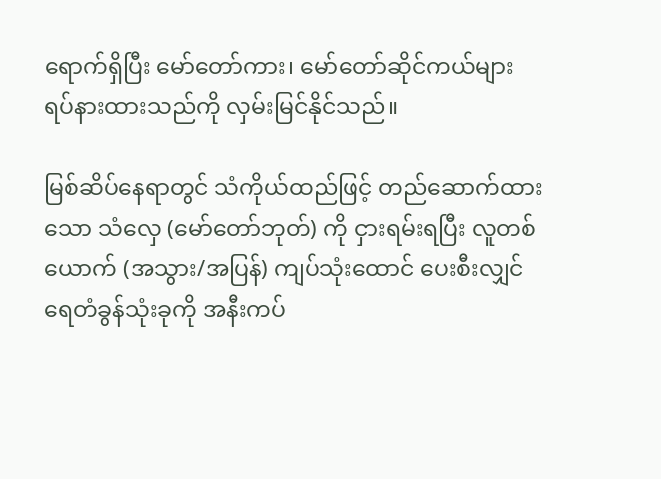ရောက်ရှိပြီး မော်တော်ကား၊ မော်တော်ဆိုင်ကယ်များ ရပ်နားထားသည်ကို လှမ်းမြင်နိုင်သည်။

မြစ်ဆိပ်နေရာတွင် သံကိုယ်ထည်ဖြင့် တည်ဆောက်ထားသော သံလှေ (မော်တော်ဘုတ်) ကို ငှားရမ်းရပြီး လူတစ်ယောက် (အသွား/အပြန်) ကျပ်သုံးထောင် ပေးစီးလျှင် ရေတံခွန်သုံးခုကို အနီးကပ်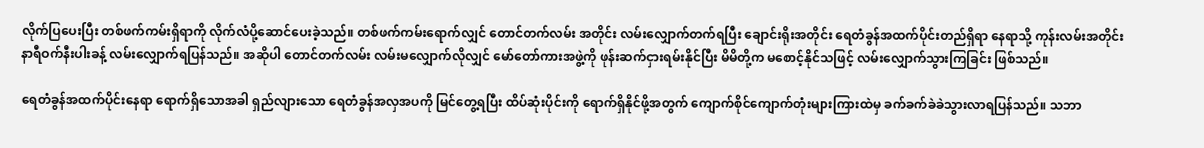လိုက်ပြပေးပြီး တစ်ဖက်ကမ်းရှိရာကို လိုက်လံပို့ဆောင်ပေးခဲ့သည်။ တစ်ဖက်ကမ်းရောက်လျှင် တောင်တက်လမ်း အတိုင်း လမ်းလျှောက်တက်ရပြီး ချောင်းရိုးအတိုင်း ရေတံခွန်အထက်ပိုင်းတည်ရှိရာ နေရာသို့ ကုန်းလမ်းအတိုင်း နာရီဝက်နီးပါးခန့် လမ်းလျှောက်ရပြန်သည်။ အဆိုပါ တောင်တက်လမ်း လမ်းမလျှောက်လိုလျှင် မော်တော်ကားအဖွဲ့ကို ဖုန်းဆက်ငှားရမ်းနိုင်ပြီး မိမိတို့က မစောင့်နိုင်သဖြင့် လမ်းလျှောက်သွားကြခြင်း ဖြစ်သည်။

ရေတံခွန်အထက်ပိုင်းနေရာ ရောက်ရှိသောအခါ ရှည်လျားသော ရေတံခွန်အလှအပကို မြင်တွေ့ရပြီး ထိပ်ဆုံးပိုင်းကို ရောက်ရှိနိုင်ဖို့အတွက် ကျောက်စိုင်ကျောက်တုံးများကြားထဲမှ ခက်ခက်ခဲခဲသွားလာရပြန်သည်။ သဘာ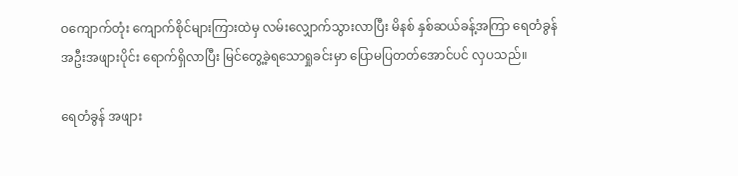ဝကျောက်တုံး ကျောက်စိုင်များကြားထဲမှ လမ်းလျှောက်သွားလာပြီး မိနစ် နှစ်ဆယ်ခန့်အကြာ ရေတံခွန် အဦးအဖျားပိုင်း ရောက်ရှိလာပြီး မြင်တွေ့ခဲ့ရသောရှုခင်းမှာ ပြောမပြတတ်အောင်ပင် လှပသည်။

ရေတံခွန် အဖျား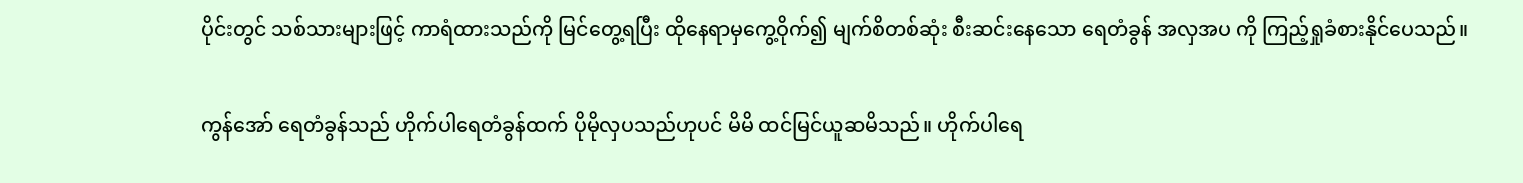ပိုင်းတွင် သစ်သားများဖြင့် ကာရံထားသည်ကို မြင်တွေ့ရပြီး ထိုနေရာမှကွေ့ဝိုက်၍ မျက်စိတစ်ဆုံး စီးဆင်းနေသော ရေတံခွန် အလှအပ ကို ကြည့်ရှုခံစားနိုင်ပေသည်။

ကွန်အော် ရေတံခွန်သည် ဟိုက်ပါရေတံခွန်ထက် ပိုမိုလှပသည်ဟုပင် မိမိ ထင်မြင်ယူဆမိသည်။ ဟိုက်ပါရေ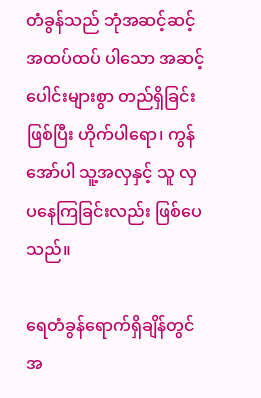တံခွန်သည် ဘုံအဆင့်ဆင့် အထပ်ထပ် ပါသော အဆင့်ပေါင်းများစွာ တည်ရှိခြင်း ဖြစ်ပြီး ဟိုက်ပါရော၊ ကွန်အော်ပါ သူ့အလှနှင့် သူ လှပနေကြခြင်းလည်း ဖြစ်ပေသည်။

ရေတံခွန်ရောက်ရှိချိန်တွင် အ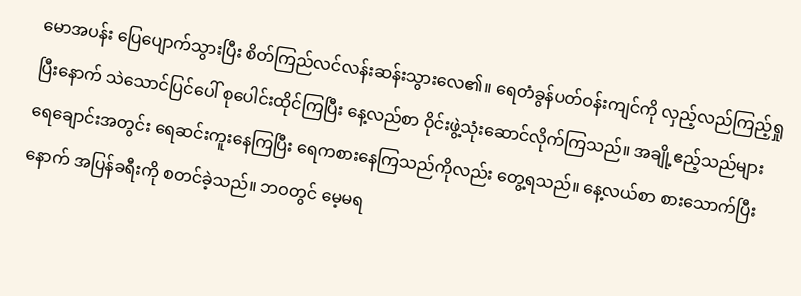မောအပန်း ပြေပျောက်သွားပြီး စိတ်ကြည်လင်လန်းဆန်းသွားလေ၏။ ရေတံခွန်ပတ်ဝန်းကျင်ကို လှည့်လည်ကြည့်ရှုပြီးနောက် သဲသောင်ပြင်ပေါ် စုပေါင်းထိုင်ကြပြီး နေ့လည်စာ ဝိုင်းဖွဲ့သုံးဆောင်လိုက်ကြသည်။ အချို့ဧည့်သည်များ ရေချောင်းအတွင်း ရေဆင်းကူးနေကြပြီး ရေကစားနေကြသည်ကိုလည်း တွေ့ရသည်။ နေ့လယ်စာ စားသောက်ပြီးနောက် အပြန်ခရီးကို စတင်ခဲ့သည်။ ဘဝတွင် မေ့မရ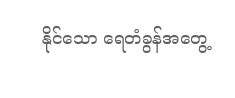နိုင်သော ရေတံခွန်အတွေ့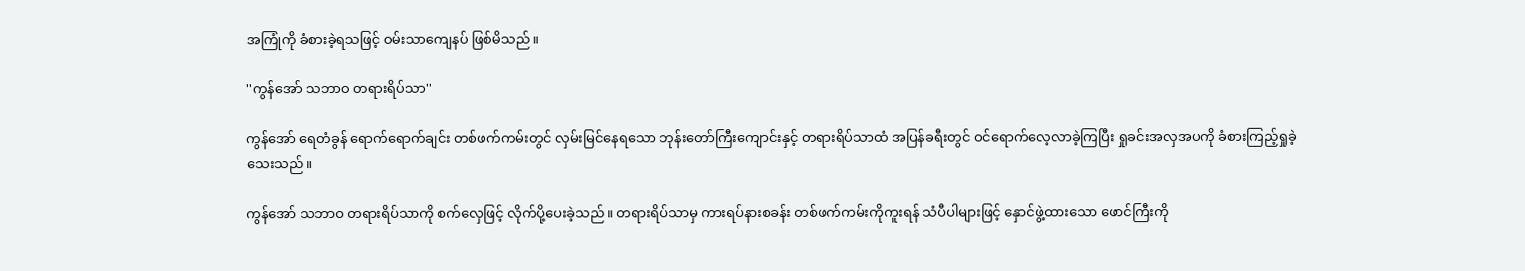အကြုံကို ခံစားခဲ့ရသဖြင့် ဝမ်းသာကျေနပ် ဖြစ်မိသည်။

''ကွန်အော် သဘာဝ တရားရိပ်သာ''

ကွန်အော် ရေတံခွန် ရောက်ရောက်ချင်း တစ်ဖက်ကမ်းတွင် လှမ်းမြင်နေရသော ဘုန်းတော်ကြီးကျောင်းနှင့် တရားရိပ်သာထံ အပြန်ခရီးတွင် ဝင်ရောက်လေ့လာခဲ့ကြပြီး ရှုခင်းအလှအပကို ခံစားကြည့်ရှုခဲ့သေးသည်။

ကွန်အော် သဘာဝ တရားရိပ်သာကို စက်လှေဖြင့် လိုက်ပို့ပေးခဲ့သည်။ တရားရိပ်သာမှ ကားရပ်နားစခန်း တစ်ဖက်ကမ်းကိုကူးရန် သံပီပါများဖြင့် နှောင်ဖွဲ့ထားသော ဖောင်ကြီးကို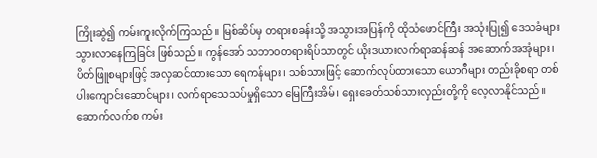ကြိုးဆွဲ၍ ကမ်းကူးလိုက်ကြသည်။ မြစ်ဆိပ်မှ တရားစခန်းသို့ အသွားအပြန်ကို ထိုသံဖောင်ကြီး အသုံးပြု၍ ဒေသခံများ သွားလာနေကြခြင်း ဖြစ်သည်။ ကွန်အော် သဘာဝတရားရိပ်သာတွင် ယိုးဒယားလက်ရာဆန်ဆန် အဆောက်အအုံများ၊ ပိတ်ဖြူစများဖြင့် အလှဆင်ထားသော ရေကန်များ၊ သစ်သားဖြင့် ဆောက်လုပ်ထားသော ယောဂီများ တည်းခိုစရာ တစ်ပါးကျောင်းဆောင်များ၊ လက်ရာသေသပ်မှုရှိသော မြေကြီးအိမ်၊ ရှေးခေတ်သစ်သားလှည်းတို့ကို လေ့လာနိုင်သည်။ ဆောက်လက်စ ကမ်း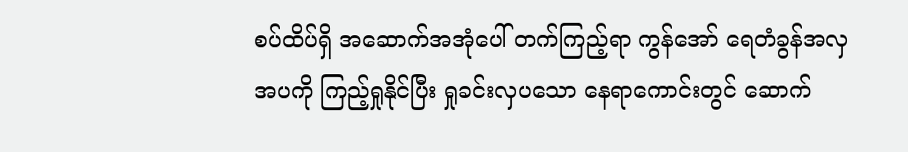စပ်ထိပ်ရှိ အဆောက်အအုံပေါ် တက်ကြည့်ရာ ကွန်အော် ရေတံခွန်အလှအပကို ကြည့်ရှုနိုင်ပြီး ရှုခင်းလှပသော နေရာကောင်းတွင် ဆောက်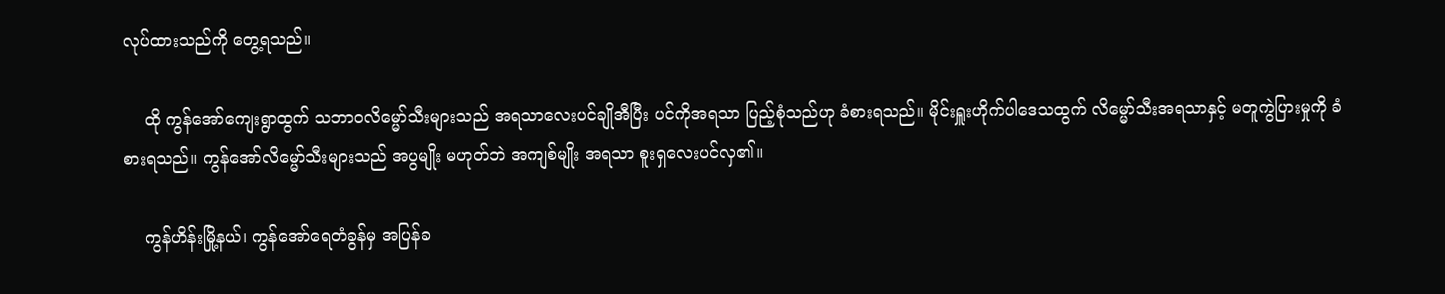လုပ်ထားသည်ကို တွေ့ရသည်။

    ထို ကွန်အော်ကျေးရွာထွက် သဘာဝလိမ္မော်သီးများသည် အရသာလေးပင်ချိုအီပြီး ပင်ကိုအရသာ ပြည့်စုံသည်ဟု ခံစားရသည်။ မိုင်းရှူးဟိုက်ပါဒေသထွက် လိမ္မော်သီးအရသာနှင့် မတူကွဲပြားမှုကို ခံစားရသည်။ ကွန်အော်လိမ္မော်သီးများသည် အပွမျိုး မဟုတ်ဘဲ အကျစ်မျိုး အရသာ စူးရှလေးပင်လှ၏။

    ကွန်ဟိန်းမြို့နယ်၊ ကွန်အော်ရေတံခွန်မှ အပြန်ခ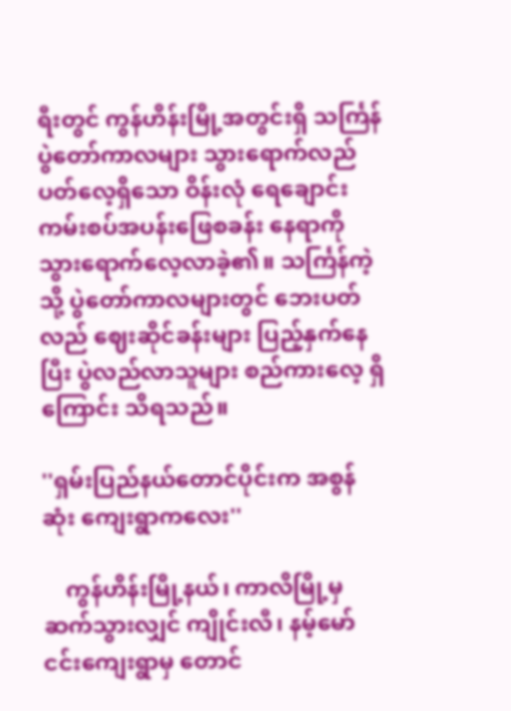ရီးတွင် ကွန်ဟိန်းမြို့အတွင်းရှိ သင်္ကြန်ပွဲတော်ကာလများ သွားရောက်လည်ပတ်လေ့ရှိသော ဝိန်းလုံ ရေချောင်း ကမ်းစပ်အပန်းဖြေစခန်း နေရာကို သွားရောက်လေ့လာခဲ့၏။ သင်္ကြန်ကဲ့သို့ ပွဲတော်ကာလများတွင် ဘေးပတ်လည် ဈေးဆိုင်ခန်းများ ပြည့်နှက်နေပြီး ပွဲလည်လာသူများ စည်ကားလေ့ ရှိကြောင်း သိရသည်။

''ရှမ်းပြည်နယ်တောင်ပိုင်းက အစွန်ဆုံး ကျေးရွာကလေး''

    ကွန်ဟိန်းမြို့နယ်၊ ကာလိမြို့မှ ဆက်သွားလျှင် ကျိုင်းလီ၊ နမ့်မော်ငင်းကျေးရွာမှ တောင်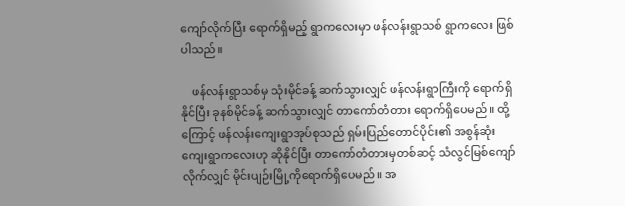ကျော်လိုက်ပြီး ရောက်ရှိမည့် ရွာကလေးမှာ ဖန်လန်းရွာသစ် ရွာကလေး ဖြစ်ပါသည်။

    ဖန်လန်းရွာသစ်မှ သုံးမိုင်ခန့် ဆက်သွားလျှင် ဖန်လန်းရွာကြီးကို ရောက်ရှိနိုင်ပြီး ခုနစ်မိုင်ခန့် ဆက်သွားလျှင် တာကော်တံတား ရောက်ရှိပေမည်။ ထို့ကြောင့် ဖန်လန်းကျေးရွာအုပ်စုသည် ရှမ်းပြည်တောင်ပိုင်း၏ အစွန်ဆုံး ကျေးရွာကလေးဟု ဆိုနိုင်ပြီး တာကော်တံတားမှတစ်ဆင့် သံလွင်မြစ်ကျော်လိုက်လျှင် မိုင်းပျဉ်းမြို့ကိုရောက်ရှိပေမည်။ အ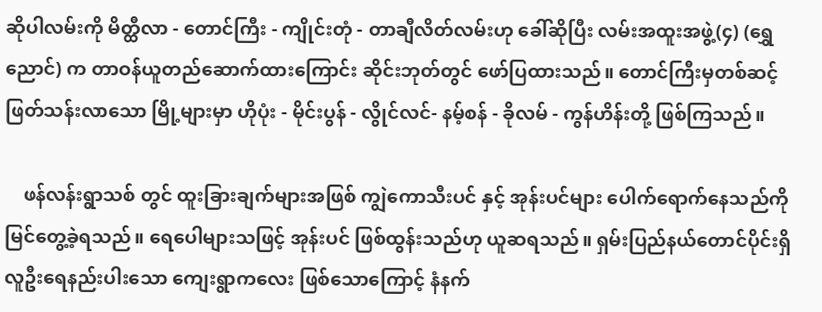ဆိုပါလမ်းကို မိတ္ထီလာ - တောင်ကြီး - ကျိုင်းတုံ - တာချီလိတ်လမ်းဟု ခေါ်ဆိုပြီး လမ်းအထူးအဖွဲ့(၄) (ရွှေညောင်) က တာဝန်ယူတည်ဆောက်ထားကြောင်း ဆိုင်းဘုတ်တွင် ဖော်ပြထားသည်။ တောင်ကြီးမှတစ်ဆင့် ဖြတ်သန်းလာသော မြို့များမှာ ဟိုပုံး - မိုင်းပွန် - လွိုင်လင်- နမ့်စန် - ခိုလမ် - ကွန်ဟိန်းတို့ ဖြစ်ကြသည်။

    ဖန်လန်းရွာသစ် တွင် ထူးခြားချက်များအဖြစ် ကျွဲကောသီးပင် နှင့် အုန်းပင်များ ပေါက်ရောက်နေသည်ကို မြင်တွေ့ခဲ့ရသည်။ ရေပေါများသဖြင့် အုန်းပင် ဖြစ်ထွန်းသည်ဟု ယူဆရသည်။ ရှမ်းပြည်နယ်တောင်ပိုင်းရှိ လူဦးရေနည်းပါးသော ကျေးရွာကလေး ဖြစ်သောကြောင့် နံနက်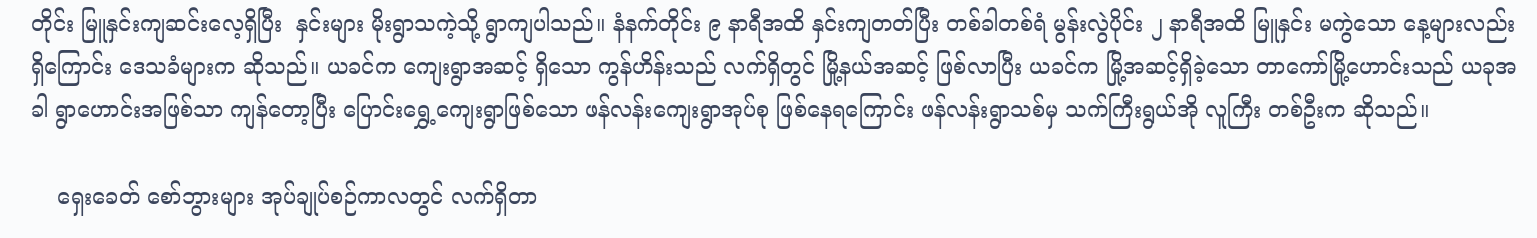တိုင်း မြူနှင်းကျဆင်းလေ့ရှိပြီး  နှင်းများ မိုးရွာသကဲ့သို့ ရွာကျပါသည်။ နံနက်တိုင်း ၉ နာရီအထိ နှင်းကျတတ်ပြီး တစ်ခါတစ်ရံ မွန်းလွဲပိုင်း ၂ နာရီအထိ မြူနှင်း မကွဲသော နေ့များလည်း ရှိကြောင်း ဒေသခံများက ဆိုသည်။ ယခင်က ကျေးရွာအဆင့် ရှိသော ကွန်ဟိန်းသည် လက်ရှိတွင် မြို့နယ်အဆင့် ဖြစ်လာပြီး ယခင်က မြို့အဆင့်ရှိခဲ့သော တာကော်မြို့ဟောင်းသည် ယခုအခါ ရွာဟောင်းအဖြစ်သာ ကျန်တော့ပြီး ပြောင်းရွှေ့ကျေးရွာဖြစ်သော ဖန်လန်းကျေးရွာအုပ်စု ဖြစ်နေရကြောင်း ဖန်လန်းရွာသစ်မှ သက်ကြီးရွယ်အို လူကြီး တစ်ဦးက ဆိုသည်။

    ရှေးခေတ် စော်ဘွားများ အုပ်ချုပ်စဉ်ကာလတွင် လက်ရှိတာ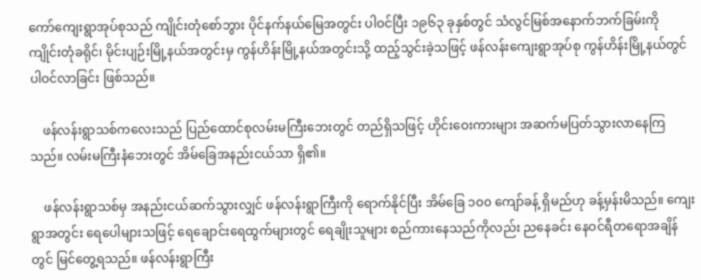ကော်ကျေးရွာအုပ်စုသည် ကျိုင်းတုံစော်ဘွား ပိုင်နက်နယ်မြေအတွင်း ပါဝင်ပြီး ၁၉၆၃ ခုနှစ်တွင် သံလွင်မြစ်အနောက်ဘက်ခြမ်းကို ကျိုင်းတုံခရိုင်၊ မိုင်းပျဉ်းမြို့နယ်အတွင်းမှ ကွန်ဟိန်းမြို့နယ်အတွင်းသို့ ထည့်သွင်းခဲ့သဖြင့် ဖန်လန်းကျေးရွာအုပ်စု ကွန်ဟိန်းမြို့နယ်တွင် ပါဝင်လာခြင်း ဖြစ်သည်။

    ဖန်လန်းရွာသစ်ကလေးသည် ပြည်ထောင်စုလမ်းမကြီးဘေးတွင် တည်ရှိသဖြင့် ဟိုင်းဝေးကားများ အဆက်မပြတ်သွားလာနေကြသည်။ လမ်းမကြီးနံဘေးတွင် အိမ်ခြေအနည်းငယ်သာ ရှိ၏။

    ဖန်လန်းရွာသစ်မှ အနည်းငယ်ဆက်သွားလျှင် ဖန်လန်းရွာကြီးကို ရောက်နိုင်ပြီး အိမ်ခြေ ၁၀၀ ကျော်ခန့် ရှိမည်ဟု ခန့်မှန်းမိသည်။ ကျေးရွာအတွင်း ရေပေါများသဖြင့် ရေချောင်းရေထွက်များတွင် ရေချိုးသူများ စည်ကားနေသည်ကိုလည်း ညနေခင်း နေဝင်ရီတရောအချိန်တွင် မြင်တွေ့ရသည်။ ဖန်လန်းရွာကြီး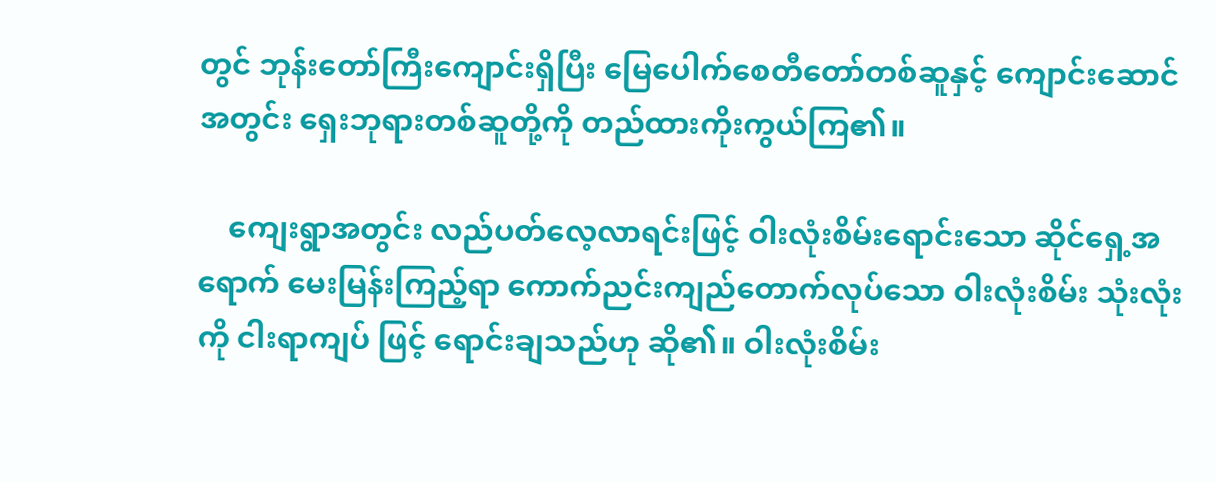တွင် ဘုန်းတော်ကြီးကျောင်းရှိပြီး မြေပေါက်စေတီတော်တစ်ဆူနှင့် ကျောင်းဆောင်အတွင်း ရှေးဘုရားတစ်ဆူတို့ကို တည်ထားကိုးကွယ်ကြ၏။

    ကျေးရွာအတွင်း လည်ပတ်လေ့လာရင်းဖြင့် ဝါးလုံးစိမ်းရောင်းသော ဆိုင်ရှေ့အရောက် မေးမြန်းကြည့်ရာ ကောက်ညင်းကျည်တောက်လုပ်သော ဝါးလုံးစိမ်း သုံးလုံးကို ငါးရာကျပ် ဖြင့် ရောင်းချသည်ဟု ဆို၏။ ဝါးလုံးစိမ်း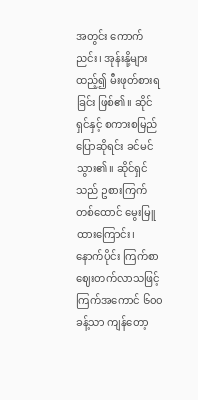အတွင်း ကောက်ညင်း၊ အုန်းနို့များထည့်၍ မီးဖုတ်စားရခြင်း ဖြစ်၏။ ဆိုင်ရှင်နှင့် စကားစမြည် ပြောဆိုရင်း ခင်မင်သွား၏။ ဆိုင်ရှင်သည် ဥစားကြက်တစ်ထောင် မွေးမြူထားကြောင်း၊ နောက်ပိုင်း ကြက်စာ ဈေးတက်လာသဖြင့် ကြက်အကောင် ၆၀၀ ခန့်သာ ကျန်တော့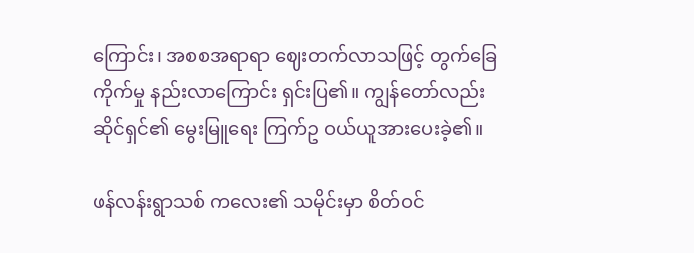ကြောင်း၊ အစစအရာရာ ဈေးတက်လာသဖြင့် တွက်ခြေကိုက်မှု နည်းလာကြောင်း ရှင်းပြ၏။ ကျွန်တော်လည်း ဆိုင်ရှင်၏ မွေးမြူရေး ကြက်ဥ ဝယ်ယူအားပေးခဲ့၏။

ဖန်လန်းရွာသစ် ကလေး၏ သမိုင်းမှာ စိတ်ဝင်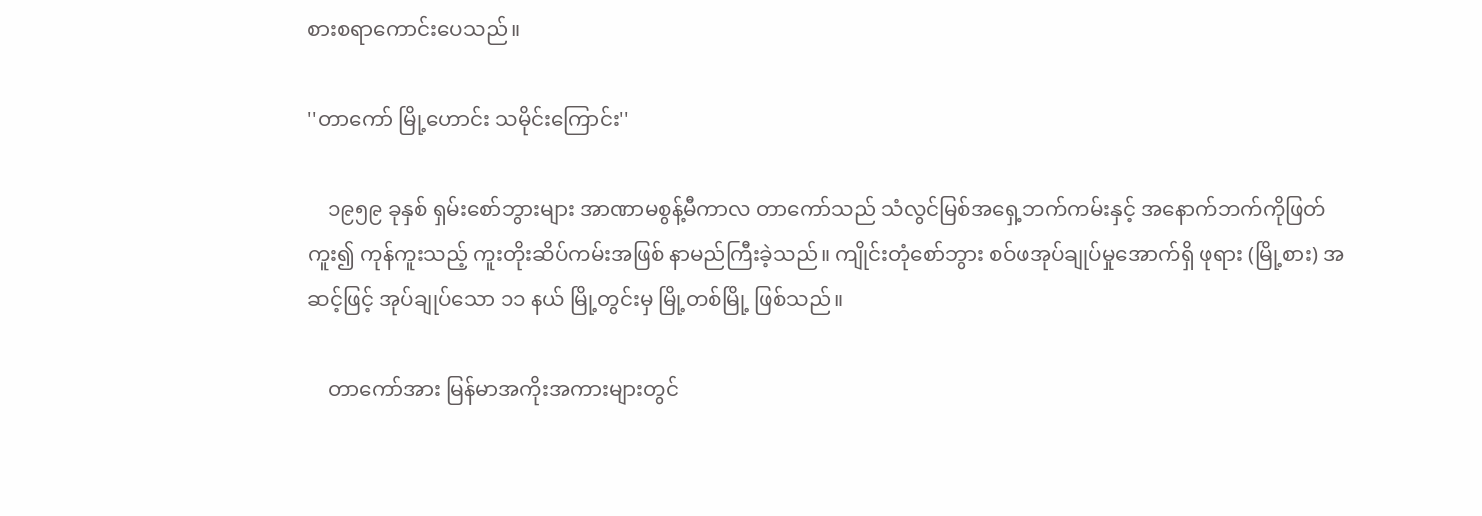စားစရာကောင်းပေသည်။

''တာကော် မြို့ဟောင်း သမိုင်းကြောင်း''

    ၁၉၅၉ ခုနှစ် ရှမ်းစော်ဘွားများ အာဏာမစွန့်မီကာလ တာကော်သည် သံလွင်မြစ်အရှေ့ဘက်ကမ်းနှင့် အနောက်ဘက်ကိုဖြတ်ကူး၍ ကုန်ကူးသည့် ကူးတိုးဆိပ်ကမ်းအဖြစ် နာမည်ကြီးခဲ့သည်။ ကျိုင်းတုံစော်ဘွား စဝ်ဖအုပ်ချုပ်မှုအောက်ရှိ ဖုရား (မြို့စား) အဆင့်ဖြင့် အုပ်ချုပ်သော ၁၁ နယ် မြို့တွင်းမှ မြို့တစ်မြို့ ဖြစ်သည်။

    တာကော်အား မြန်မာအကိုးအကားများတွင်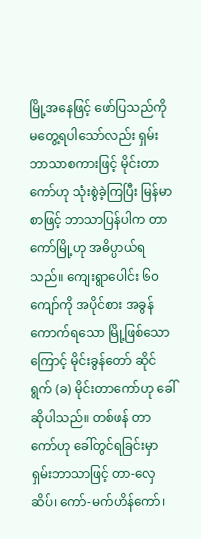မြို့အနေဖြင့် ဖော်ပြသည်ကို မတွေ့ရပါသော်လည်း ရှမ်းဘာသာစကားဖြင့် မိုင်းတာကော်ဟု သုံးစွဲခဲ့ကြပြီး မြန်မာစာဖြင့် ဘာသာပြန်ပါက တာကော်မြို့ဟု အဓိပ္ပာယ်ရသည်။ ကျေးရွာပေါင်း ၆၀ ကျော်ကို အပိုင်စား အခွန်ကောက်ရသော မြို့ဖြစ်သောကြောင့် မိုင်းခွန်တော် ဆိုင်ရွက် (ခ) မိုင်းတာကော်ဟု ခေါ်ဆိုပါသည်။ တစ်ဖန် တာကော်ဟု ခေါ်တွင်ရခြင်းမှာ ရှမ်းဘာသာဖြင့် တာ-လှေဆိပ်၊ ကော်-မက်ဟိန်ကော်၊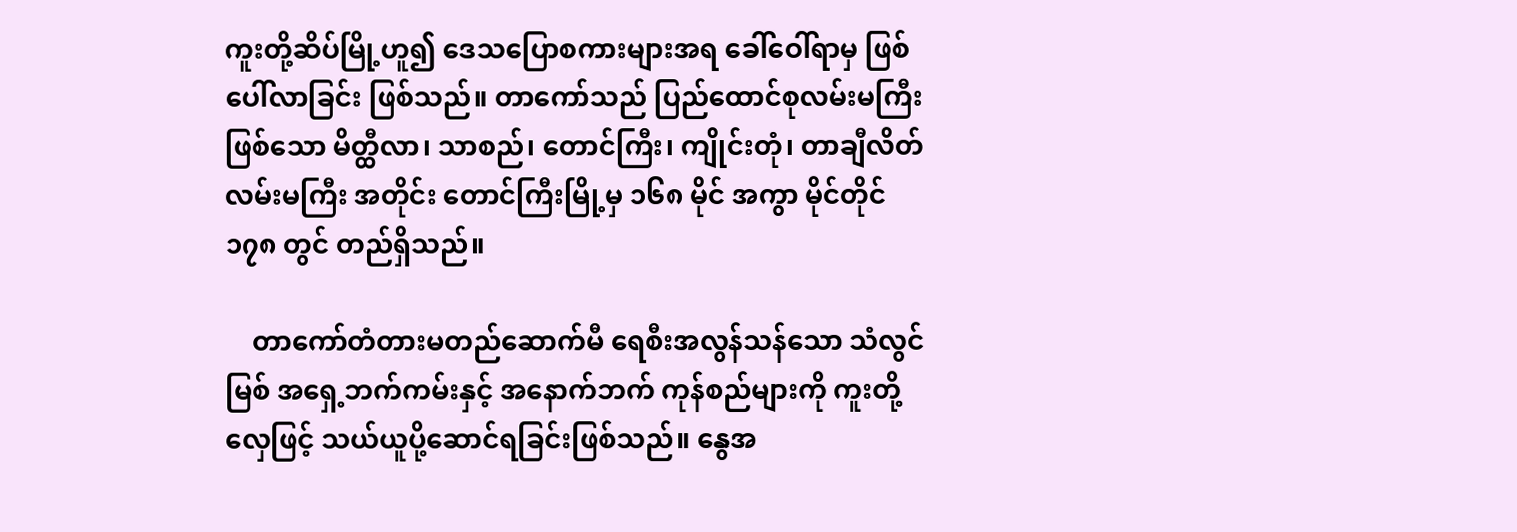ကူးတို့ဆိပ်မြို့ဟူ၍ ဒေသပြောစကားများအရ ခေါ်ဝေါ်ရာမှ ဖြစ်ပေါ်လာခြင်း ဖြစ်သည်။ တာကော်သည် ပြည်ထောင်စုလမ်းမကြီး ဖြစ်သော မိတ္ထီလာ၊ သာစည်၊ တောင်ကြီး၊ ကျိုင်းတုံ၊ တာချီလိတ် လမ်းမကြီး အတိုင်း တောင်ကြီးမြို့မှ ၁၆၈ မိုင် အကွာ မိုင်တိုင် ၁၇၈ တွင် တည်ရှိသည်။

    တာကော်တံတားမတည်ဆောက်မီ ရေစီးအလွန်သန်သော သံလွင်မြစ် အရှေ့ဘက်ကမ်းနှင့် အနောက်ဘက် ကုန်စည်များကို ကူးတို့လှေဖြင့် သယ်ယူပို့ဆောင်ရခြင်းဖြစ်သည်။ နွေအ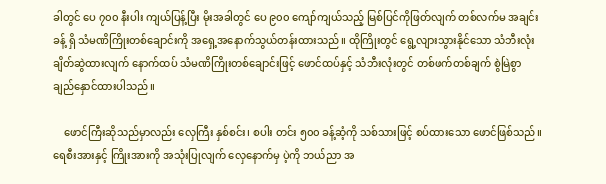ခါတွင် ပေ ၇၀၀ နီးပါး ကျယ်ပြန့်ပြီး မိုးအခါတွင် ပေ ၉၀၀ ကျော်ကျယ်သည့် မြစ်ပြင်ကိုဖြတ်လျက် တစ်လက်မ အချင်းခန့် ရှိ သံမဏိကြိုးတစ်ချောင်းကို အရှေ့အနောက်သွယ်တန်းထားသည်။ ထိုကြိုးတွင် ရွေ့လျားသွားနိုင်သော သံဘီးလုံး ချိတ်ဆွဲထားလျက် နောက်ထပ် သံမဏိကြိုးတစ်ချောင်းဖြင့် ဖောင်ထပ်နှင့် သံဘီးလုံးတွင် တစ်ဖက်တစ်ချက် စွဲမြဲစွာ ချည်နှောင်ထားပါသည်။

    ဖောင်ကြီးဆိုသည်မှာလည်း လှေကြီး နှစ်စင်း၊ စပါး တင်း ၅၀၀ ခန့်ဆံ့ကို သစ်သားဖြင့် စပ်ထားသော ဖောင်ဖြစ်သည်။ ရေစီးအားနှင့် ကြိုးအားကို အသုံးပြုလျက် လှေနောက်မှ ပဲ့ကို ဘယ်ညာ အ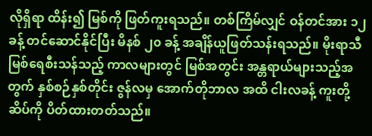လိုရှိရာ ထိန်း၍ မြစ်ကို ဖြတ်ကူးရသည်။ တစ်ကြိမ်လျှင် ဝန်တင်အား ၁၂ ခန့် တင်ဆောင်နိုင်ပြီး မိနစ် ၂၀ ခန့် အချိန်ယူဖြတ်သန်းရသည်။ မိုးရာသီ မြစ်ရေစီးသန်သည့် ကာလများတွင် မြစ်အတွင်း အန္တရာယ်များသည့်အတွက် နှစ်စဉ်နှစ်တိုင်း ဇွန်လမှ အောက်တိုဘာလ အထိ ငါးလခန့် ကူးတို့ဆိပ်ကို ပိတ်ထားတတ်သည်။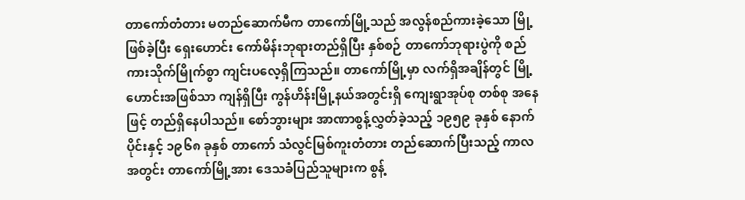တာကော်တံတား မတည်ဆောက်မီက တာကော်မြို့သည် အလွန်စည်ကားခဲ့သော မြို့ဖြစ်ခဲ့ပြီး ရှေးဟောင်း ကော်မိန်းဘုရားတည်ရှိပြီး နှစ်စဉ် တာကော်ဘုရားပွဲကို စည်ကားသိုက်မြိုက်စွာ ကျင်းပလေ့ရှိကြသည်။ တာကော်မြို့မှာ လက်ရှိအချိန်တွင် မြို့ဟောင်းအဖြစ်သာ ကျန်ရှိပြီး ကွန်ဟိန်းမြို့နယ်အတွင်းရှိ ကျေးရွာအုပ်စု တစ်စု အနေဖြင့် တည်ရှိနေပါသည်။ စော်ဘွားများ အာဏာစွန့်လွှတ်ခဲ့သည့် ၁၉၅၉ ခုနှစ် နောက်ပိုင်းနှင့် ၁၉၆၈ ခုနှစ် တာကော် သံလွင်မြစ်ကူးတံတား တည်ဆောက်ပြီးသည့် ကာလအတွင်း တာကော်မြို့အား ဒေသခံပြည်သူများက စွန့်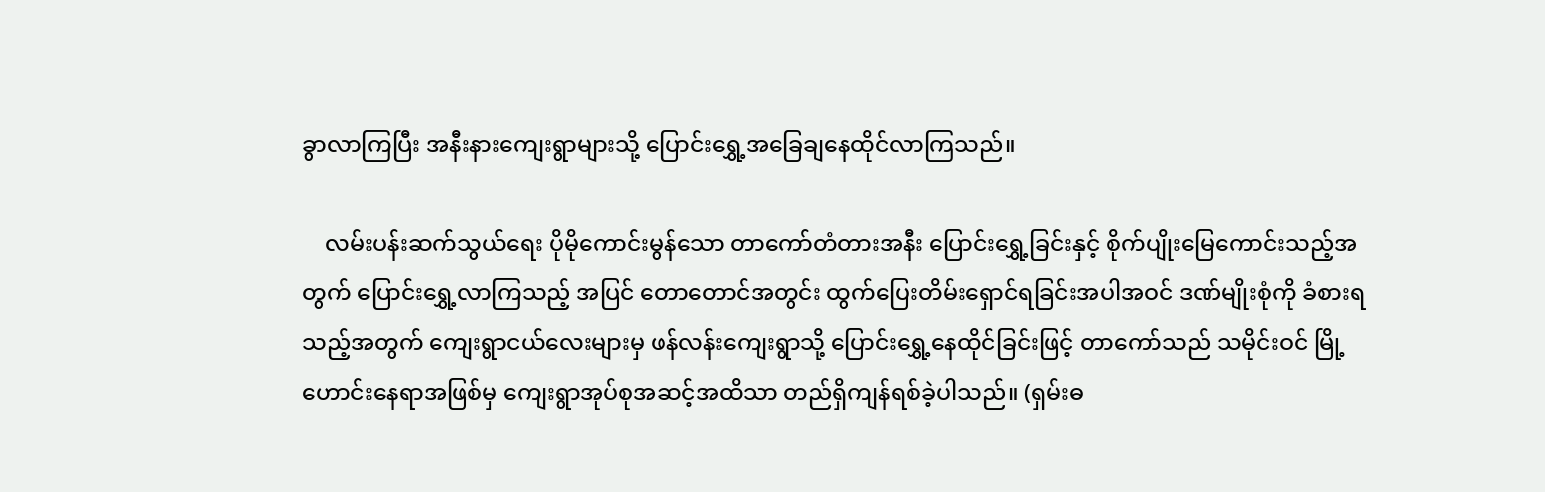ခွာလာကြပြီး အနီးနားကျေးရွာများသို့ ပြောင်းရွှေ့အခြေချနေထိုင်လာကြသည်။

    လမ်းပန်းဆက်သွယ်ရေး ပိုမိုကောင်းမွန်သော တာကော်တံတားအနီး ပြောင်းရွှေ့ခြင်းနှင့် စိုက်ပျိုးမြေကောင်းသည့်အတွက် ပြောင်းရွှေ့လာကြသည့် အပြင် တောတောင်အတွင်း ထွက်ပြေးတိမ်းရှောင်ရခြင်းအပါအဝင် ဒဏ်မျိုးစုံကို ခံစားရသည့်အတွက် ကျေးရွာငယ်လေးများမှ ဖန်လန်းကျေးရွာသို့ ပြောင်းရွှေ့နေထိုင်ခြင်းဖြင့် တာကော်သည် သမိုင်းဝင် မြို့ဟောင်းနေရာအဖြစ်မှ ကျေးရွာအုပ်စုအဆင့်အထိသာ တည်ရှိကျန်ရစ်ခဲ့ပါသည်။ (ရှမ်းဓ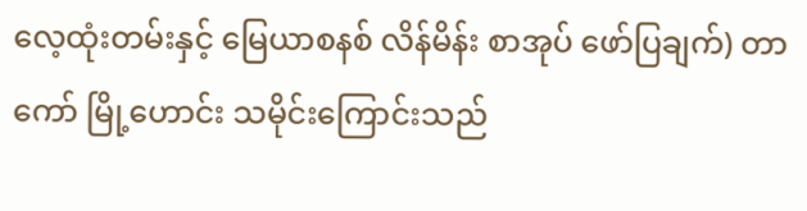လေ့ထုံးတမ်းနှင့် မြေယာစနစ် လိန်မိန်း စာအုပ် ဖော်ပြချက်) တာကော် မြို့ဟောင်း သမိုင်းကြောင်းသည်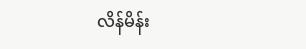လိန်မိန်း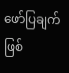ဖော်ပြချက်ဖြစ်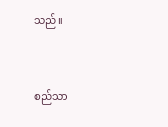သည်။



စည်သာ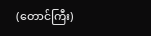(တောင်ကြီး)